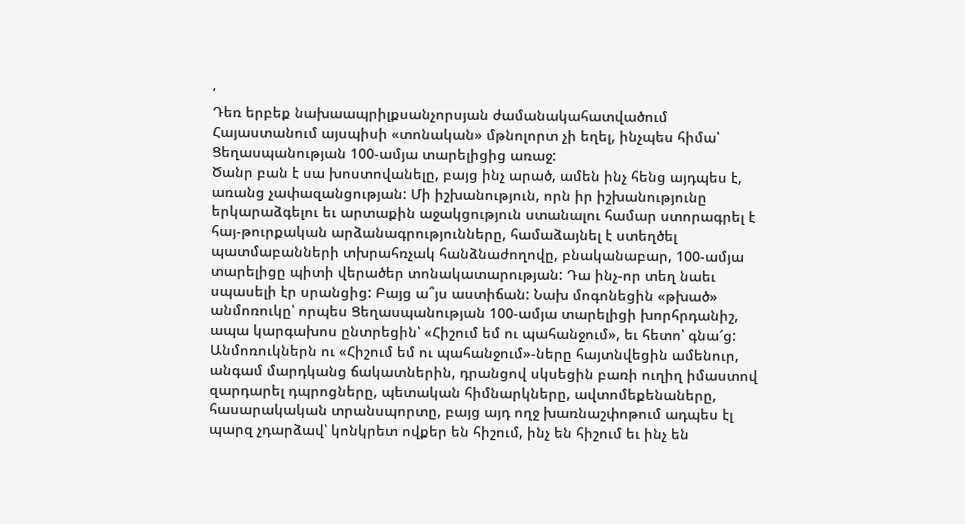‘
Դեռ երբեք նախաապրիլքսանչորսյան ժամանակահատվածում Հայաստանում այսպիսի «տոնական» մթնոլորտ չի եղել, ինչպես հիմա՝ Ցեղասպանության 100-ամյա տարելիցից առաջ:
Ծանր բան է սա խոստովանելը, բայց ինչ արած, ամեն ինչ հենց այդպես է, առանց չափազանցության: Մի իշխանություն, որն իր իշխանությունը երկարաձգելու եւ արտաքին աջակցություն ստանալու համար ստորագրել է հայ-թուրքական արձանագրությունները, համաձայնել է ստեղծել պատմաբանների տխրահռչակ հանձնաժողովը, բնականաբար, 100-ամյա տարելիցը պիտի վերածեր տոնակատարության: Դա ինչ-որ տեղ նաեւ սպասելի էր սրանցից: Բայց ա՞յս աստիճան: Նախ մոգոնեցին «թխած» անմոռուկը՝ որպես Ցեղասպանության 100-ամյա տարելիցի խորհրդանիշ, ապա կարգախոս ընտրեցին՝ «Հիշում եմ ու պահանջում», եւ հետո՝ գնա՜ց: Անմոռուկներն ու «Հիշում եմ ու պահանջում»-ները հայտնվեցին ամենուր, անգամ մարդկանց ճակատներին, դրանցով սկսեցին բառի ուղիղ իմաստով զարդարել դպրոցները, պետական հիմնարկները, ավտոմեքենաները, հասարակական տրանսպորտը, բայց այդ ողջ խառնաշփոթում ադպես էլ պարզ չդարձավ՝ կոնկրետ ովքեր են հիշում, ինչ են հիշում եւ ինչ են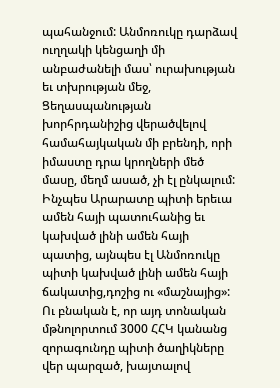պահանջում: Անմոռուկը դարձավ ուղղակի կենցաղի մի անբաժանելի մաս՝ ուրախության եւ տխրության մեջ, Ցեղասպանության խորհրդանիշից վերածվելով համահայկական մի բրենդի, որի իմաստը դրա կրողների մեծ մասը, մեղմ ասած, չի էլ ընկալում: Ինչպես Արարատը պիտի երեւա ամեն հայի պատուհանից եւ կախված լինի ամեն հայի պատից, այնպես էլ Անմոռուկը պիտի կախված լինի ամեն հայի ճակատից,դոշից ու «մաշնայից»: Ու բնական է, որ այդ տոնական մթնոլորտում 3000 ՀՀԿ կանանց զորագունդը պիտի ծաղիկները վեր պարզած, խայտալով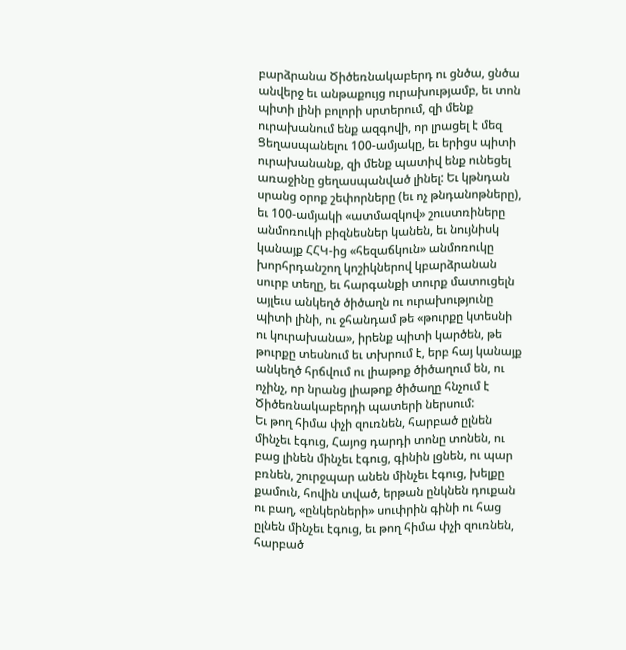բարձրանա Ծիծեռնակաբերդ ու ցնծա, ցնծա անվերջ եւ անթաքույց ուրախությամբ, եւ տոն պիտի լինի բոլորի սրտերում, զի մենք ուրախանում ենք ազգովի, որ լրացել է մեզ Ցեղասպանելու 100-ամյակը, եւ երիցս պիտի ուրախանանք, զի մենք պատիվ ենք ունեցել առաջինը ցեղասպանված լինել: Եւ կթնդան սրանց օրոք շեփորները (եւ ոչ թնդանոթները), եւ 100-ամյակի «ատմազկով» շուստռիները անմոռուկի բիզնեսներ կանեն, եւ նույնիսկ կանայք ՀՀԿ-ից «հեզաճկուն» անմոռուկը խորհրդանշող կոշիկներով կբարձրանան սուրբ տեղը, եւ հարգանքի տուրք մատուցելն այլեւս անկեղծ ծիծաղն ու ուրախությունը պիտի լինի, ու ջհանդամ թե «թուրքը կտեսնի ու կուրախանա», իրենք պիտի կարծեն, թե թուրքը տեսնում եւ տխրում է, երբ հայ կանայք անկեղծ հրճվում ու լիաթոք ծիծաղում են, ու ոչինչ, որ նրանց լիաթոք ծիծաղը հնչում է Ծիծեռնակաբերդի պատերի ներսում:
Եւ թող հիմա փչի զուռնեն, հարբած ըլնեն մինչեւ էգուց, Հայոց դարդի տոնը տոնեն, ու բաց լինեն մինչեւ էգուց, գինին լցնեն, ու պար բռնեն, շուրջպար անեն մինչեւ էգուց, խելքը քամուն, հովին տված, երթան ընկնեն դուքան ու բաղ, «ընկերների» սուփրին գինի ու հաց ըլնեն մինչեւ էգուց, եւ թող հիմա փչի զուռնեն, հարբած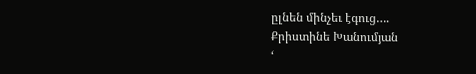ըլնեն մինչեւ էգուց….
Քրիստինե Խանումյան
‘